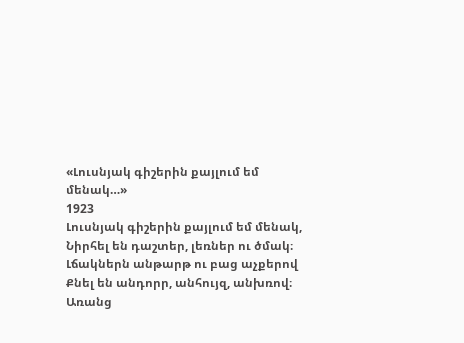«Լուսնյակ գիշերին քայլում եմ մենակ…»
1923
Լուսնյակ գիշերին քայլում եմ մենակ,
Նիրհել են դաշտեր, լեռներ ու ծմակ։
Լճակներն անթարթ ու բաց աչքերով
Քնել են անդորր, անհույզ, անխռով։
Առանց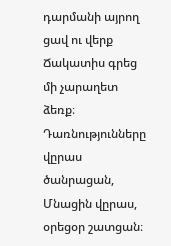դարմանի այրող ցավ ու վերք
Ճակատիս գրեց մի չարաղետ ձեռք։
Դառնությունները վըրաս ծանրացան,
Մնացին վըրաս, օրեցօր շատցան։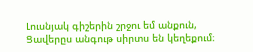Լուսնյակ գիշերին շրջու եմ անքուն,
Ցավերըս անգութ սիրտս են կեղեքում։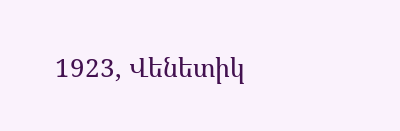1923, Վենետիկ